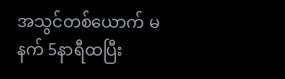အသွင်တစ်ယောက် မနက် 5နာရီထပြီး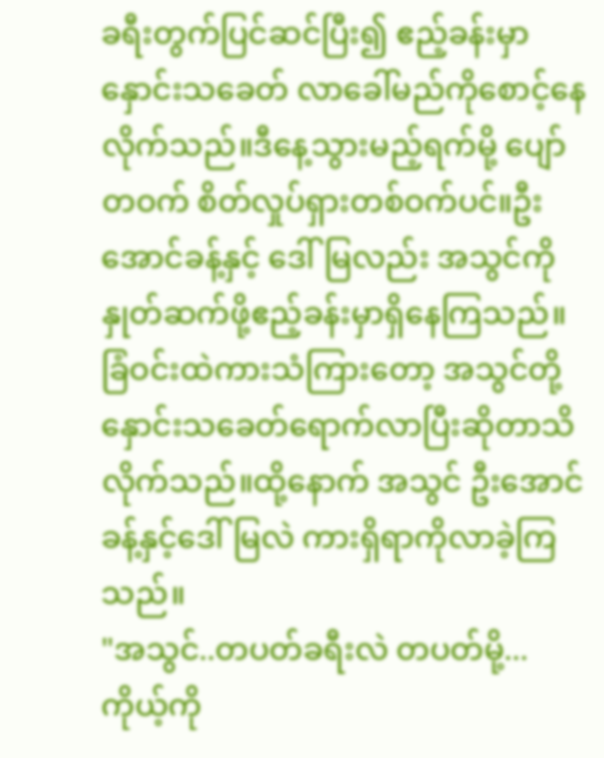ခရီးတွက်ပြင်ဆင်ပြီး၍ ဧည့်ခန်းမှာ နှောင်းသခေတ် လာခေါ်မည်ကိုစောင့်နေလိုက်သည်။ဒီနေ့သွားမည့်ရက်မို့ ပျော်တဝက် စိတ်လှုပ်ရှားတစ်ဝက်ပင်။ဦးအောင်ခန့်နှင့် ဒေါ်မြလည်း အသွင်ကိုနှုတ်ဆက်ဖို့ဧည့်ခန်းမှာရှိနေကြသည်။ ခြံဝင်းထဲကားသံကြားတော့ အသွင်တို့နှောင်းသခေတ်ရောက်လာပြီးဆိုတာသိလိုက်သည်။ထို့နောက် အသွင် ဦးအောင်ခန့်နှင့်ဒေါ်မြလဲ ကားရှိရာကိုလာခဲ့ကြသည်။
"အသွင်..တပတ်ခရီးလဲ တပတ်မို့...ကိုယ့်ကို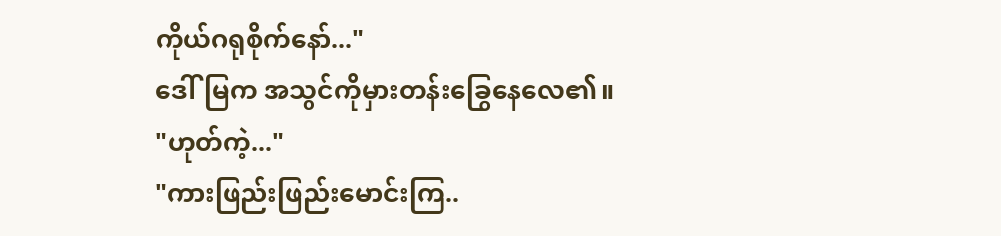ကိုယ်ဂရုစိုက်နော်..."
ဒေါ်မြက အသွင်ကိုမှားတန်းခြွေနေလေ၏။
"ဟုတ်ကဲ့..."
"ကားဖြည်းဖြည်းမောင်းကြ..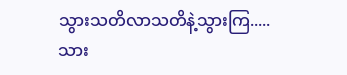သွားသတိလာသတိနဲ့သွားကြ.....သား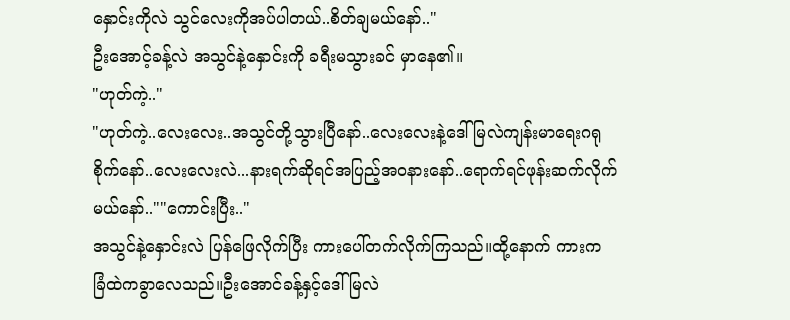နှောင်းကိုလဲ သွင်လေးကိုအပ်ပါတယ်..စိတ်ချမယ်နော်.."
ဦးအောင့်ခန့်လဲ အသွင်နဲ့နှောင်းကို ခရီးမသွားခင် မှာနေ၏။
"ဟုတ်ကဲ့.."
"ဟုတ်ကဲ့..လေးလေး..အသွင်တို့သွားပြီနော်..လေးလေးနဲ့ဒေါ်မြလဲကျန်းမာရေးဂရုစိုက်နော်..လေးလေးလဲ...နားရက်ဆိုရင်အပြည့်အဝနားနော်..ရောက်ရင်ဖုန်းဆက်လိုက်မယ်နော်..""ကောင်းပြီး.."
အသွင်နဲ့နှောင်းလဲ ပြန်ဖြေလိုက်ပြီး ကားပေါ်တက်လိုက်ကြသည်။ထို့နောက် ကားက ခြံထဲကခွာလေသည်။ဦးအောင်ခန့်နှင့်ဒေါ်မြလဲ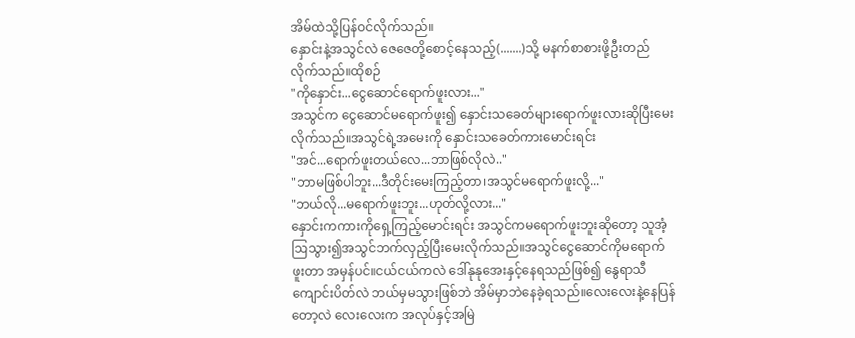အိမ်ထဲသို့ပြန်ဝင်လိုက်သည်။
နှောင်းနဲ့အသွင်လဲ ဇေဇေတို့စောင့်နေသည့်(.......)သို့ မနက်စာစားဖို့ဦးတည်လိုက်သည်။ထိုစဉ်
"ကိုနှောင်း...ငွေဆောင်ရောက်ဖူးလား..."
အသွင်က ငွေဆောင်မရောက်ဖူး၍ နှောင်းသခေတ်များရောက်ဖူးလားဆိုပြီးမေးလိုက်သည်။အသွင်ရဲ့အမေးကို နှောင်းသခေတ်ကားမောင်းရင်း
"အင်...ရောက်ဖူးတယ်လေ...ဘာဖြစ်လိုလဲ.."
"ဘာမဖြစ်ပါဘူး...ဒီတိုင်းမေးကြည့်တာ၊အသွင်မရောက်ဖူးလို့..."
"ဘယ်လို...မရောက်ဖူးဘူး...ဟုတ်လို့လား..."
နှောင်းကကားကိုရှေ့ကြည့်မောင်းရင်း အသွင်ကမရောက်ဖူးဘူးဆိုတော့ သူအံ့ဩသွား၍အသွင်ဘက်လှည့်ပြီးမေးလိုက်သည်။အသွင်ငွေဆောင်ကိုမရောက်ဖူးတာ အမှန်ပင်။ငယ်ငယ်ကလဲ ဒေါ်နုနုအေးနှင့်နေရသည်ဖြစ်၍ နွေရာသီကျောင်းပိတ်လဲ ဘယ်မှမသွားဖြစ်ဘဲ အိမ်မှာဘဲနေခဲ့ရသည်။လေးလေးနဲ့နေပြန်တော့လဲ လေးလေးက အလုပ်နှင့်အမြဲ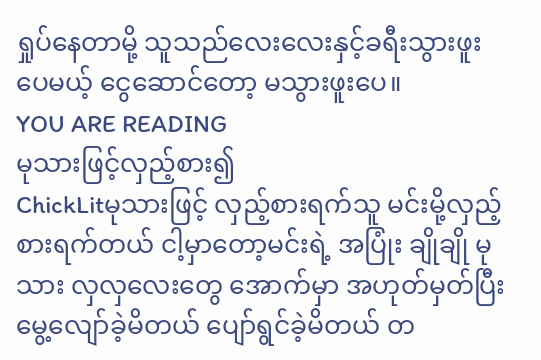ရှုပ်နေတာမို့ သူသည်လေးလေးနှင့်ခရီးသွားဖူးပေမယ့် ငွေဆောင်တော့ မသွားဖူးပေ။
YOU ARE READING
မုသားဖြင့်လှည့်စား၍
ChickLitမုသားဖြင့် လှည့်စားရက်သူ မင်းမို့လှည့်စားရက်တယ် ငါ့မှာတော့မင်းရဲ့ အပြုံး ချိုချို မုသား လှလှလေးတွေ အောက်မှာ အဟုတ်မှတ်ပြီး မွေ့လျော်ခဲ့မိတယ် ပျော်ရွင်ခဲ့မိတယ် တ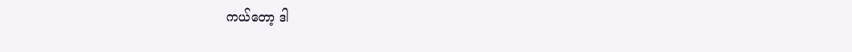ကယ်တော့ ဒါ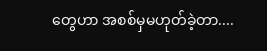တွေဟာ အစစ်မှမဟုတ်ခဲ့တာ....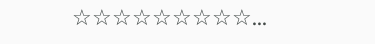☆☆☆☆☆☆☆☆☆...